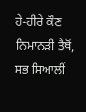ਹੇ-ਹੀਰੇ ਕੌਣ ਨਿਮਾਨੜੀ ਤੈਥੋਂ,
ਸਭ ਸਿਆਲੀਂ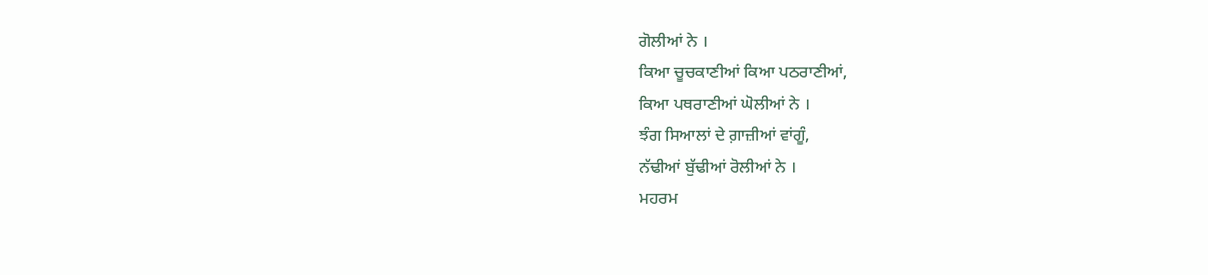ਗੋਲੀਆਂ ਨੇ ।
ਕਿਆ ਚੂਚਕਾਣੀਆਂ ਕਿਆ ਪਠਰਾਣੀਆਂ,
ਕਿਆ ਪਥਰਾਣੀਆਂ ਘੋਲੀਆਂ ਨੇ ।
ਝੰਗ ਸਿਆਲਾਂ ਦੇ ਗ਼ਾਜ਼ੀਆਂ ਵਾਂਗੂੰ,
ਨੱਢੀਆਂ ਬੁੱਢੀਆਂ ਰੋਲੀਆਂ ਨੇ ।
ਮਹਰਮ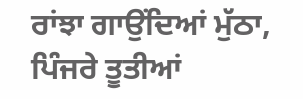ਰਾਂਝਾ ਗਾਉਂਦਿਆਂ ਮੁੱਠਾ,
ਪਿੰਜਰੇ ਤੂਤੀਆਂ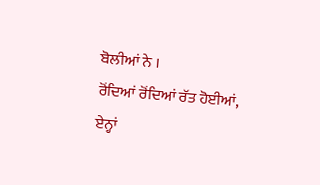ਬੋਲੀਆਂ ਨੇ ।
ਰੋਂਦਿਆਂ ਰੋਂਦਿਆਂ ਰੱਤ ਹੋਈਆਂ,
ਏਨ੍ਹਾਂ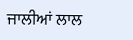ਜਾਲੀਆਂ ਲਾਲ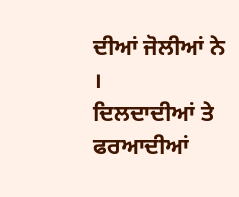ਦੀਆਂ ਜੋਲੀਆਂ ਨੇ ।
ਦਿਲਦਾਦੀਆਂ ਤੇ ਫਰਆਦੀਆਂ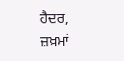ਹੈਦਰ,
ਜ਼ਖ਼ਮਾਂ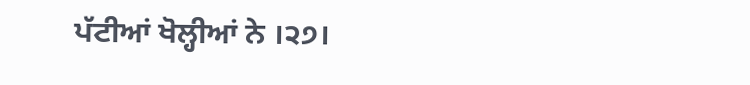ਪੱਟੀਆਂ ਖੋਲ੍ਹੀਆਂ ਨੇ ।੨੭।